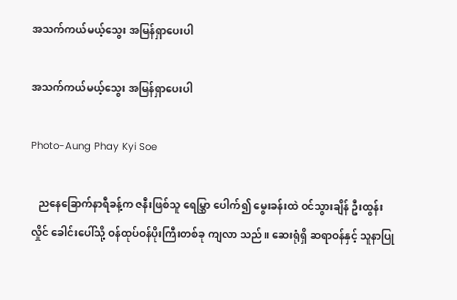အသက်ကယ်မယ့်သွေး အမြန်ရှာပေးပါ

အသက်ကယ်မယ့်သွေး အမြန်ရှာပေးပါ

Photo-Aung Phay Kyi Soe

   ညနေခြောက်နာရီခန့်က ဇနီးဖြစ်သူ ရေမြွှာ ပေါက်၍ မွေးခန်းထဲ ဝင်သွားချိန် ဦးထွန်းလှိုင် ခေါင်းပေါ်သို့ ဝန်ထုပ်ဝန်ပိုးကြီးတစ်ခု ကျလာ သည်။ ဆေးရုံရှိ ဆရာဝန်နှင့် သူနာပြု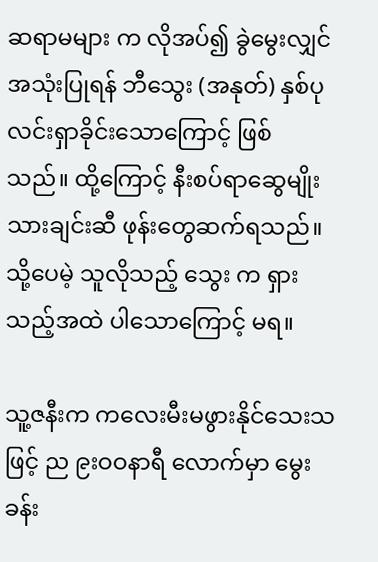ဆရာမများ က လိုအပ်၍ ခွဲမွေးလျှင် အသုံးပြုရန် ဘီသွေး (အနုတ်) နှစ်ပုလင်းရှာခိုင်းသောကြောင့် ဖြစ် သည်။ ထို့ကြောင့် နီးစပ်ရာဆွေမျိုးသားချင်းဆီ ဖုန်းတွေဆက်ရသည်။ သို့ပေမဲ့ သူလိုသည့် သွေး က ရှားသည့်အထဲ ပါသောကြောင့် မရ။

သူ့ဇနီးက ကလေးမီးမဖွားနိုင်သေးသဖြင့် ည ၉းဝဝနာရီ လောက်မှာ မွေးခန်း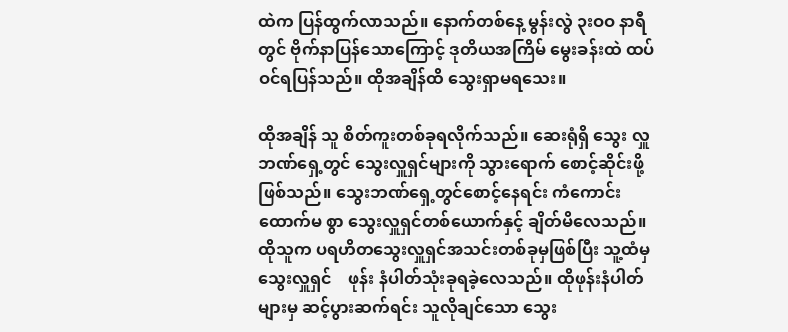ထဲက ပြန်ထွက်လာသည်။ နောက်တစ်နေ့ မွန်းလွဲ ၃းဝဝ နာရီတွင် ဗိုက်နာပြန်သောကြောင့် ဒုတိယအကြိမ် မွေးခန်းထဲ ထပ်ဝင်ရပြန်သည်။ ထိုအချိန်ထိ သွေးရှာမရသေး။

ထိုအချိန် သူ စိတ်ကူးတစ်ခုရလိုက်သည်။ ဆေးရုံရှိ သွေး လှူဘဏ်ရှေ့တွင် သွေးလှူရှင်များကို သွားရောက် စောင့်ဆိုင်းဖို့ ဖြစ်သည်။ သွေးဘဏ်ရှေ့တွင်စောင့်နေရင်း ကံကောင်းထောက်မ စွာ သွေးလှူရှင်တစ်ယောက်နှင့် ချိတ်မိလေသည်။ ထိုသူက ပရဟိတသွေးလှူရှင်အသင်းတစ်ခုမှဖြစ်ပြီး သူ့ထံမှ သွေးလှူရှင်    ဖုန်း နံပါတ်သုံးခုရခဲ့လေသည်။ ထိုဖုန်းနံပါတ်များမှ ဆင့်ပွားဆက်ရင်း သူလိုချင်သော သွေး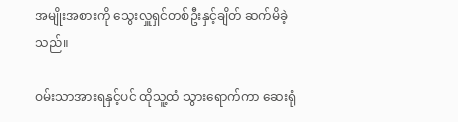အမျိုးအစားကို သွေးလှူရှင်တစ်ဦးနှင့်ချိတ် ဆက်မိခဲ့သည်။

ဝမ်းသာအားရနှင့်ပင် ထိုသူ့ထံ သွားရောက်ကာ ဆေးရုံ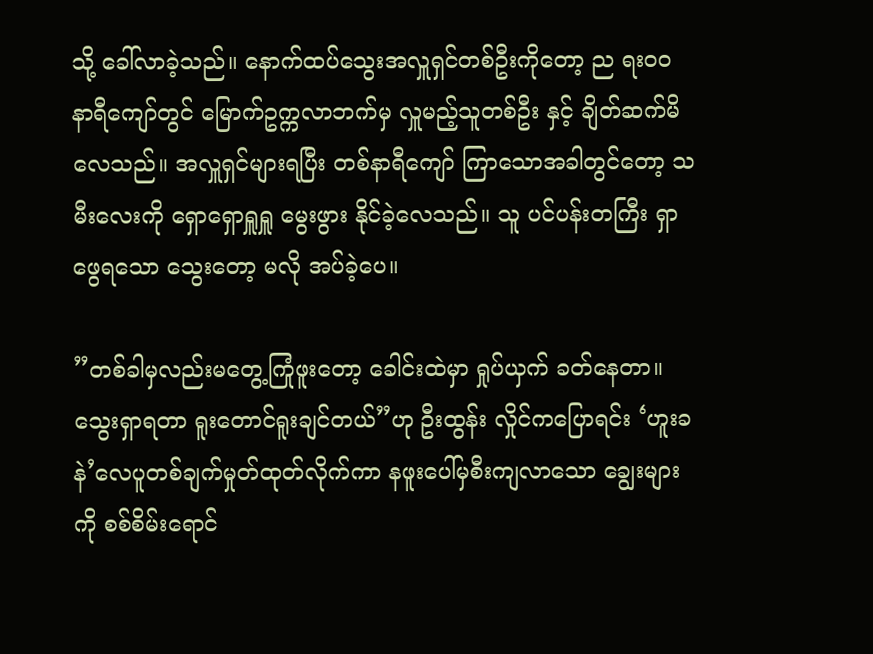သို့ ခေါ်လာခဲ့သည်။ နောက်ထပ်သွေးအလှူရှင်တစ်ဦးကိုတော့ ည ရးဝဝ နာရီကျော်တွင် မြောက်ဥက္ကလာဘက်မှ လှူမည့်သူတစ်ဦး နှင့် ချိတ်ဆက်မိလေသည်။ အလှူရှင်များရပြီး တစ်နာရီကျော် ကြာသောအခါတွင်တော့ သမီးလေးကို ရှောရှောရှူရှူ မွေးဖွား နိုင်ခဲ့လေသည်။ သူ ပင်ပန်းတကြီး ရှာဖွေရသော သွေးတော့ မလို အပ်ခဲ့ပေ။

”တစ်ခါမှလည်းမတွေ့ကြုံဖူးတော့ ခေါင်းထဲမှာ ရှုပ်ယှက် ခတ်နေတာ။ သွေးရှာရတာ ရူးတောင်ရူးချင်တယ်”ဟု ဦးထွန်း လှိုင်ကပြောရင်း ‘ဟူးခနဲ’လေပူတစ်ချက်မှုတ်ထုတ်လိုက်ကာ နဖူးပေါ်မှစီးကျလာသော ချွေးများကို စစ်စိမ်းရောင်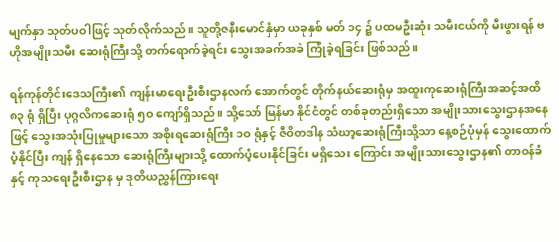မျက်နှာ သုတ်ပဝါဖြင့် သုတ်လိုက်သည်။ သူတို့ဇနီးမောင်နှံမှာ ယခုနှစ် မတ် ၁၄ ၌ ပထမဦးဆုံး သမီးငယ်ကို မီးဖွားရန် ဗဟိုအမျိုးသမီး ဆေးရုံကြီးသို့ တက်ရောက်ခဲ့ရင်း သွေးအခက်အခဲ ကြုံခဲ့ရခြင်း ဖြစ်သည်။

ရန်ကုန်တိုင်းဒေသကြီး၏ ကျန်းမာရေးဦးစီးဌာနလက် အောက်တွင် တိုက်နယ်ဆေးရုံမှ အထူးကုဆေးရုံကြီးအဆင့်အထိ ၈၃ ရုံ ရှိပြီး ပုဂ္ဂလိကဆေးရုံ ၅ဝ ကျော်ရှိသည်။ သို့သော် မြန်မာ နိုင်ငံတွင် တစ်ခုတည်းရှိသော အမျိုးသားသွေးဌာနအနေဖြင့် သွေးအသုံးပြုမှုများသော အစိုးရဆေးရုံကြီး ၁ဝ ရုံနှင့် ဇီဝိတဒါန သံဃာ့ဆေးရုံကြီးသို့သာ နေ့စဉ်ပုံမှန် သွေးထောက်ပံ့နိုင်ပြီး ကျန် ရှိနေသော ဆေးရုံကြီးများသို့ ထောက်ပံ့ပေးနိုင်ခြင်း မရှိသေး ကြောင်း အမျိုးသားသွေးဌာန၏ တာဝန်ခံနှင့် ကုသရေးဦးစီးဌာန မှ ဒုတိယညွှန်ကြားရေး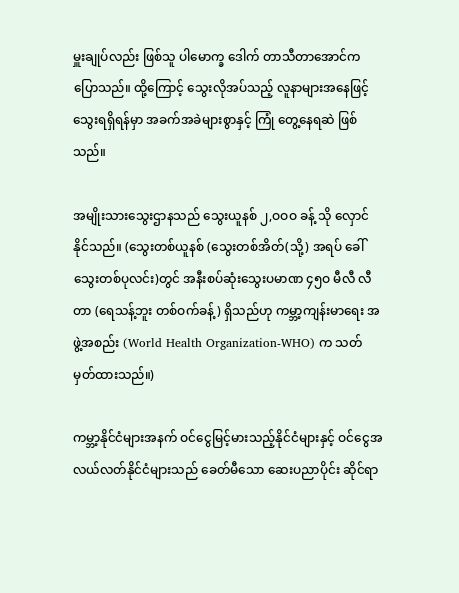မှူးချုပ်လည်း ဖြစ်သူ ပါမောက္ခ ဒေါက် တာသီတာအောင်က ပြောသည်။ ထို့ကြောင့် သွေးလိုအပ်သည့် လူနာများအနေဖြင့် သွေးရရှိရန်မှာ အခက်အခဲများစွာနှင့် ကြုံ တွေ့နေရဆဲ ဖြစ်သည်။

အမျိုးသားသွေးဌာနသည် သွေးယူနစ် ၂,ဝဝဝ ခန့် သို လှောင်နိုင်သည်။ (သွေးတစ်ယူနစ် (သွေးတစ်အိတ်(သို့) အရပ် ခေါ် သွေးတစ်ပုလင်း)တွင် အနီးစပ်ဆုံးသွေးပမာဏ ၄၅ဝ မီလီ လီတာ (ရေသန့်ဘူး တစ်ဝက်ခန့်) ရှိသည်ဟု ကမ္ဘာ့ကျန်းမာရေး အဖွဲ့အစည်း (World Health Organization-WHO) က သတ်မှတ်ထားသည်။)

ကမ္ဘာ့နိုင်ငံများအနက် ဝင်ငွေမြင့်မားသည့်နိုင်ငံများနှင့် ဝင်ငွေအလယ်လတ်နိုင်ငံများသည် ခေတ်မီသော ဆေးပညာပိုင်း ဆိုင်ရာ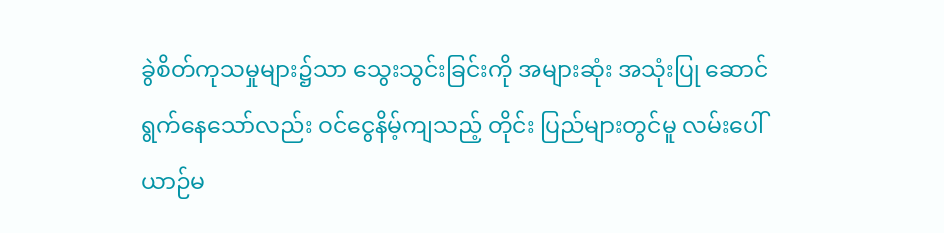ခွဲစိတ်ကုသမှုများ၌သာ သွေးသွင်းခြင်းကို အများဆုံး အသုံးပြု ဆောင်ရွက်နေသော်လည်း ဝင်ငွေနိမ့်ကျသည့် တိုင်း ပြည်များတွင်မူ လမ်းပေါ်ယာဉ်မ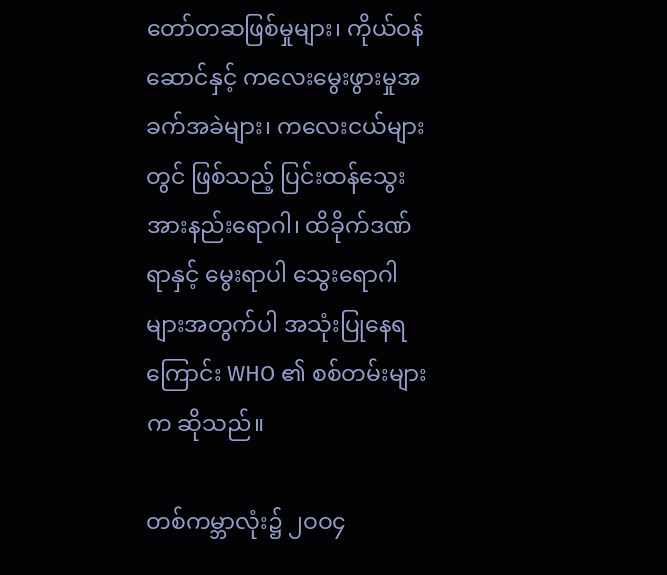တော်တဆဖြစ်မှုများ၊ ကိုယ်ဝန် ဆောင်နှင့် ကလေးမွေးဖွားမှုအခက်အခဲများ၊ ကလေးငယ်များ တွင် ဖြစ်သည့် ပြင်းထန်သွေးအားနည်းရောဂါ၊ ထိခိုက်ဒဏ်ရာနှင့် မွေးရာပါ သွေးရောဂါများအတွက်ပါ အသုံးပြုနေရကြောင်း WHO ၏ စစ်တမ်းများက ဆိုသည်။

တစ်ကမ္ဘာလုံး၌ ၂ဝဝ၄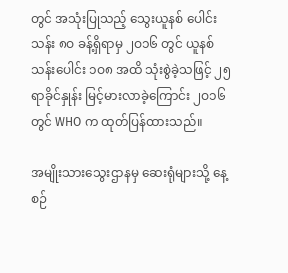တွင် အသုံးပြုသည့် သွေးယူနစ် ပေါင်း သန်း ၈ဝ ခန့်ရှိရာမှ ၂ဝ၁၆ တွင် ယူနစ်သန်းပေါင်း ၁ဝ၈ အထိ သုံးစွဲခဲ့သဖြင့် ၂၅ ရာခိုင်နှုန်း မြင့်မားလာခဲ့ကြောင်း ၂ဝ၁၆ တွင် WHO က ထုတ်ပြန်ထားသည်။

အမျိုးသားသွေးဌာနမှ ဆေးရုံများသို့ နေ့စဉ်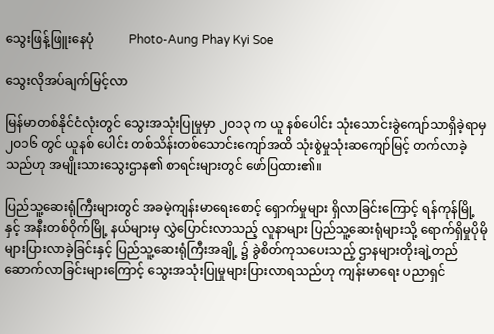သွေးဖြန့်ဖြူးနေပုံ           Photo-Aung Phay Kyi Soe

သွေးလိုအပ်ချက်မြင့်လာ

မြန်မာတစ်နိုင်ငံလုံးတွင် သွေးအသုံးပြုမှုမှာ ၂ဝ၁၃ က ယူ နစ်ပေါင်း သုံးသောင်းခွဲကျော်သာရှိခဲ့ရာမှ ၂ဝ၁၆ တွင် ယူနစ် ပေါင်း တစ်သိန်းတစ်သောင်းကျော်အထိ သုံးစွဲမှုသုံးဆကျော်မြင့် တက်လာခဲ့သည်ဟု အမျိုးသားသွေးဌာန၏ စာရင်းများတွင် ဖော်ပြထား၏။

ပြည်သူ့ဆေးရုံကြီးများတွင် အခမဲ့ကျန်းမာရေးစောင့် ရှောက်မှုများ ရှိလာခြင်းကြောင့် ရန်ကုန်မြို့နှင့် အနီးတစ်ဝိုက်မြို့ နယ်များမှ လွှဲပြောင်းလာသည့် လူနာများ ပြည်သူ့ဆေးရုံများသို့ ရောက်ရှိမှုပိုမိုများပြားလာခဲ့ခြင်းနှင့် ပြည်သူ့ဆေးရုံကြီးအချို့ ၌ ခွဲစိတ်ကုသပေးသည့် ဌာနများတိုးချဲ့တည်ဆောက်လာခြင်းများကြောင့် သွေးအသုံးပြုမှုများပြားလာရသည်ဟု ကျန်းမာရေး ပညာရှင်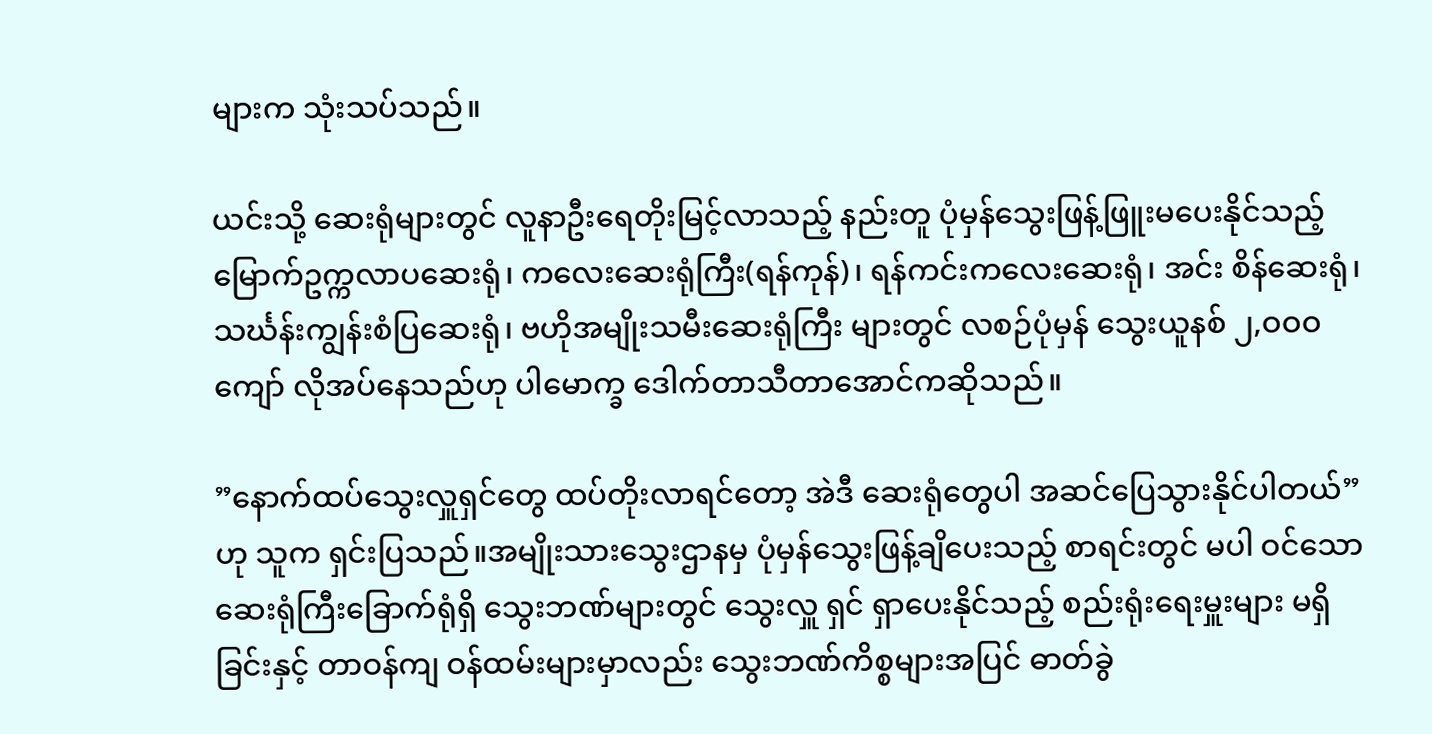များက သုံးသပ်သည်။

ယင်းသို့ ဆေးရုံများတွင် လူနာဦးရေတိုးမြင့်လာသည့် နည်းတူ ပုံမှန်သွေးဖြန့်ဖြူးမပေးနိုင်သည့်မြောက်ဥက္ကလာပဆေးရုံ၊ ကလေးဆေးရုံကြီး(ရန်ကုန်)၊ ရန်ကင်းကလေးဆေးရုံ၊ အင်း စိန်ဆေးရုံ၊ သင်္ဃန်းကျွန်းစံပြဆေးရုံ၊ ဗဟိုအမျိုးသမီးဆေးရုံကြီး များတွင် လစဉ်ပုံမှန် သွေးယူနစ် ၂,ဝဝဝ ကျော် လိုအပ်နေသည်ဟု ပါမောက္ခ ဒေါက်တာသီတာအောင်ကဆိုသည်။

”နောက်ထပ်သွေးလှူရှင်တွေ ထပ်တိုးလာရင်တော့ အဲဒီ ဆေးရုံတွေပါ အဆင်ပြေသွားနိုင်ပါတယ်”ဟု သူက ရှင်းပြသည်။အမျိုးသားသွေးဌာနမှ ပုံမှန်သွေးဖြန့်ချိပေးသည့် စာရင်းတွင် မပါ ဝင်သော ဆေးရုံကြီးခြောက်ရုံရှိ သွေးဘဏ်များတွင် သွေးလှူ ရှင် ရှာပေးနိုင်သည့် စည်းရုံးရေးမှူးများ မရှိခြင်းနှင့် တာဝန်ကျ ဝန်ထမ်းများမှာလည်း သွေးဘဏ်ကိစ္စများအပြင် ဓာတ်ခွဲ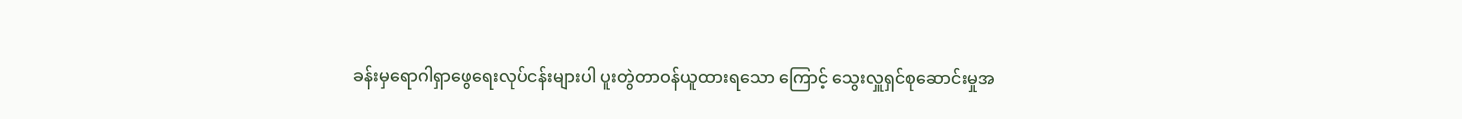ခန်းမှရောဂါရှာဖွေရေးလုပ်ငန်းများပါ ပူးတွဲတာဝန်ယူထားရသော ကြောင့် သွေးလှူရှင်စုဆောင်းမှုအ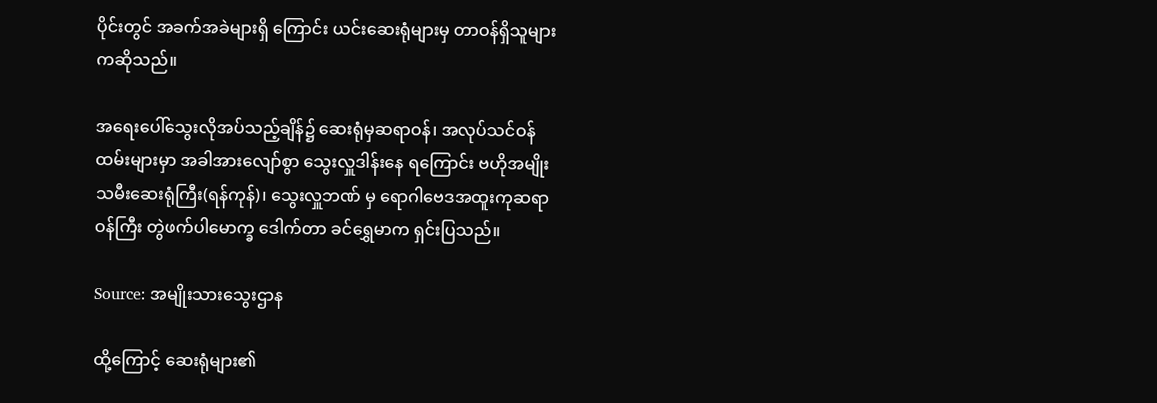ပိုင်းတွင် အခက်အခဲများရှိ ကြောင်း ယင်းဆေးရုံများမှ တာဝန်ရှိသူများကဆိုသည်။

အရေးပေါ်သွေးလိုအပ်သည့်ချိန်၌ ဆေးရုံမှဆရာဝန်၊ အလုပ်သင်ဝန်ထမ်းများမှာ အခါအားလျော်စွာ သွေးလှူဒါန်းနေ ရကြောင်း ဗဟိုအမျိုးသမီးဆေးရုံကြီး(ရန်ကုန်)၊ သွေးလှူဘဏ် မှ ရောဂါဗေဒအထူးကုဆရာဝန်ကြီး တွဲဖက်ပါမောက္ခ ဒေါက်တာ ခင်ရွှေမာက ရှင်းပြသည်။

Source: အမျိုးသားသွေးဌာန

ထို့ကြောင့် ဆေးရုံများ၏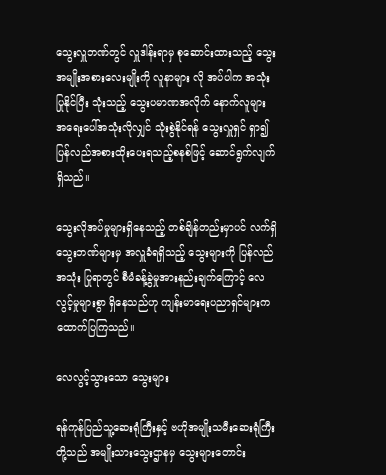သွေးလှူဘဏ်တွင် လှူဒါန်းရာမှ စုဆောင်းထားသည့် သွေးအမျိုးအစားလေးမျိုးကို လူနာများ လို အပ်ပါက အသုံးပြုနိုင်ပြီး သုံးသည့် သွေးပမာဏအလိုက် နောက်လူများ အရေးပေါ်အသုံးလိုလျှင် သုံးစွဲနိုင်ရန် သွေးလှူရှင် ရှာ၍ ပြန်လည်အစားထိုးပေးရသည့်စနစ်ဖြင့် ဆောင်ရွက်လျက် ရှိသည်။

သွေးလိုအပ်မှုများရှိနေသည့် တစ်ချိန်တည်းမှာပင် လက်ရှိ သွေးဘဏ်များမှ အလှူခံရရှိသည့် သွေးများကို ပြန်လည်အသုံး ပြုရာတွင် စီမံခန့်ခွဲမှုအားနည်းချက်ကြောင့် လေလွင့်မှုများစွာ ရှိနေသည်ဟု ကျန်းမာရေးပညာရှင်များက ထောက်ပြကြသည်။

လေလွင့်သွားသော သွေးများ

ရန်ကုန်ပြည်သူ့ဆေးရုံကြီးနှင့် ဗဟိုအမျိုးသမီးဆေးရုံကြီး တို့သည် အမျိုးသားသွေးဌာနမှ သွေးများတောင်း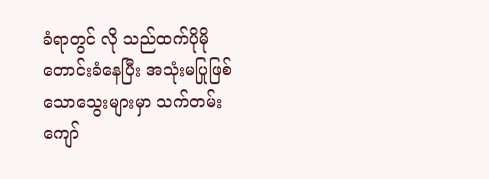ခံရာတွင် လို သည်ထက်ပိုမိုတောင်းခံနေပြီး အသုံးမပြုဖြစ်သောသွေးများမှာ သက်တမ်းကျော်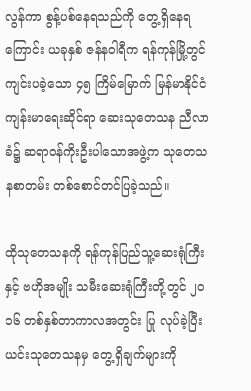လွန်ကာ စွန့်ပစ်နေရသည်ကို တွေ့ရှိနေရ ကြောင်း ယခုနှစ် ဇန်နဝါရီက ရန်ကုန်မြို့တွင် ကျင်းပခဲ့သော ၄၅ ကြိမ်မြောက် မြန်မာနိုင်ငံ ကျန်းမာရေးဆိုင်ရာ ဆေးသုတေသန ညီလာခံ၌ ဆရာဝန်ကိုးဦးပါသောအဖွဲ့က သုတေသနစာတမ်း တစ်စောင်တင်ပြခဲ့သည်။

ထိုသုတေသနကို ရန်ကုန်ပြည်သူ့ဆေးရုံကြီးနှင့် ဗဟိုအမျိုး သမီးဆေးရုံကြီးတို့တွင် ၂ဝ၁၆ တစ်နှစ်တာကာလအတွင်း ပြု လုပ်ခဲ့ပြီး ယင်းသုတေသနမှ တွေ့ရှိချက်များကို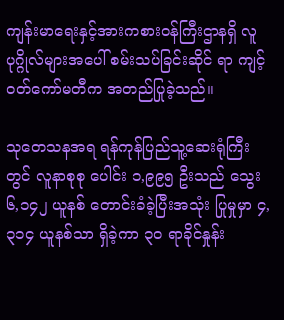ကျန်းမာရေးနှင့်အားကစားဝန်ကြီးဌာနရှိ လူပုဂ္ဂိုလ်များအပေါ် စမ်းသပ်ခြင်းဆိုင် ရာ ကျင့်ဝတ်ကော်မတီက အတည်ပြုခဲ့သည်။

သုတေသနအရ ရန်ကုန်ပြည်သူ့ဆေးရုံကြီးတွင် လူနာစုစု ပေါင်း ၁,၉၉၅ ဦးသည် သွေး ၆,၁၄၂ ယူနစ် တောင်းခံခဲ့ပြီးအသုံး ပြုမှုမှာ ၄,၃၁၄ ယူနစ်သာ ရှိခဲ့ကာ ၃ဝ ရာခိုင်နှုန်း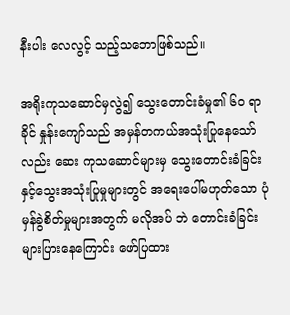နီးပါး လေလွင့် သည့်သဘောဖြစ်သည်။

အရိုးကုသဆောင်မှလွဲ၍ သွေးတောင်းခံမှု၏ ၆ဝ ရာခိုင် နှုန်းကျော်သည် အမှန်တကယ်အသုံးပြုနေသော်လည်း ဆေး ကုသဆောင်များမှ သွေးတောင်းခံခြင်းနှင့်သွေးအသုံးပြုမှုများတွင် အရေးပေါ်မဟုတ်သော ပုံမှန်ခွဲစိတ်မှုများအတွက် မလိုအပ် ဘဲ တောင်းခံခြင်း များပြားနေကြောင်း ဖော်ပြထား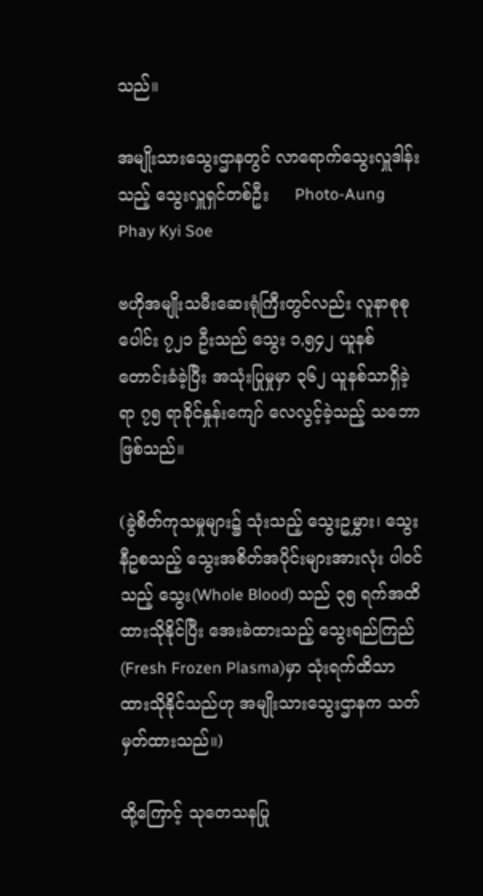သည်။

အမျိုးသားသွေးဌာနတွင် လာရောက်သွေးလှူဒါန်းသည့် သွေးလှူရှင်တစ်ဦး     Photo-Aung Phay Kyi Soe

ဗဟိုအမျိုးသမီးဆေးရုံကြီးတွင်လည်း လူနာစုစုပေါင်း ၇၂၁ ဦးသည် သွေး ၁,၅၄၂ ယူနစ်တောင်းခံခဲ့ပြီး အသုံးပြုမှုမှာ ၃၆၂ ယူနစ်သာရှိခဲ့ရာ ၇၅ ရာခိုင်နှုန်းကျော် လေလွင့်ခဲ့သည့် သဘော ဖြစ်သည်။

(ခွဲစိတ်ကုသမှုများ၌ သုံးသည့် သွေးဥမွှား၊ သွေးနီဥစသည့် သွေးအစိတ်အပိုင်းများအားလုံး ပါဝင်သည့် သွေး(Whole Blood) သည် ၃၅ ရက်အထိ ထားသိုနိုင်ပြီး အေးခဲထားသည့် သွေးရည်ကြည် (Fresh Frozen Plasma)မှာ သုံးရက်ထိသာထားသိုနိုင်သည်ဟု အမျိုးသားသွေးဌာနက သတ်မှတ်ထားသည်။)

ထို့ကြောင့် သုတေသနပြု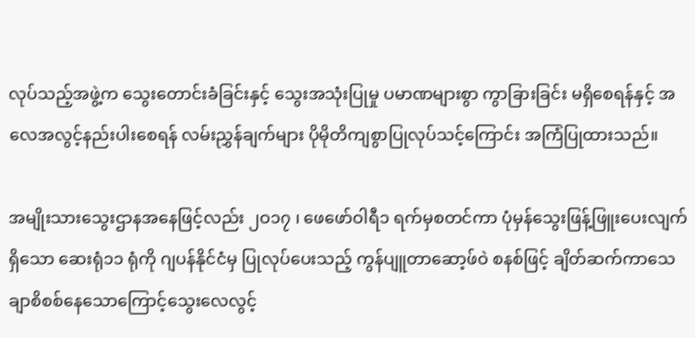လုပ်သည့်အဖွဲ့က သွေးတောင်းခံခြင်းနှင့် သွေးအသုံးပြုမှု ပမာဏများစွာ ကွာခြားခြင်း မရှိစေရန်နှင့် အလေအလွင့်နည်းပါးစေရန် လမ်းညွှန်ချက်များ ပိုမိုတိကျစွာပြုလုပ်သင့်ကြောင်း အကြံပြုထားသည်။

အမျိုးသားသွေးဌာနအနေဖြင့်လည်း ၂ဝ၁၇ ၊ ဖေဖော်ဝါရီ၁ ရက်မှစတင်ကာ ပုံမှန်သွေးဖြန့်ဖြူးပေးလျက်ရှိသော ဆေးရုံ၁၁ ရုံကို ဂျပန်နိုင်ငံမှ ပြုလုပ်ပေးသည့် ကွန်ပျူတာဆော့ဖ်ဝဲ စနစ်ဖြင့် ချိတ်ဆက်ကာသေချာစိစစ်နေသောကြောင့်သွေးလေလွင့်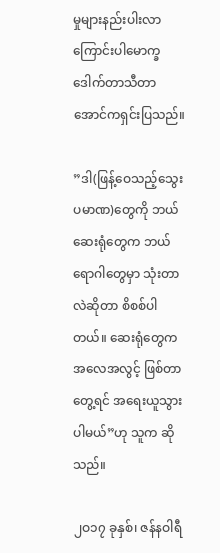မှုများနည်းပါးလာကြောင်းပါမောက္ခဒေါက်တာသီတာအောင်ကရှင်းပြသည်။

”ဒါ(ဖြန့်ဝေသည့်သွေးပမာဏ)တွေကို ဘယ်ဆေးရုံတွေက ဘယ်ရောဂါတွေမှာ သုံးတာလဲဆိုတာ စိစစ်ပါတယ်။ ဆေးရုံတွေက အလေအလွင့် ဖြစ်တာတွေ့ရင် အရေးယူသွားပါမယ်”ဟု သူက ဆိုသည်။

၂ဝ၁၇ ခုနှစ်၊ ဇန်နဝါရီ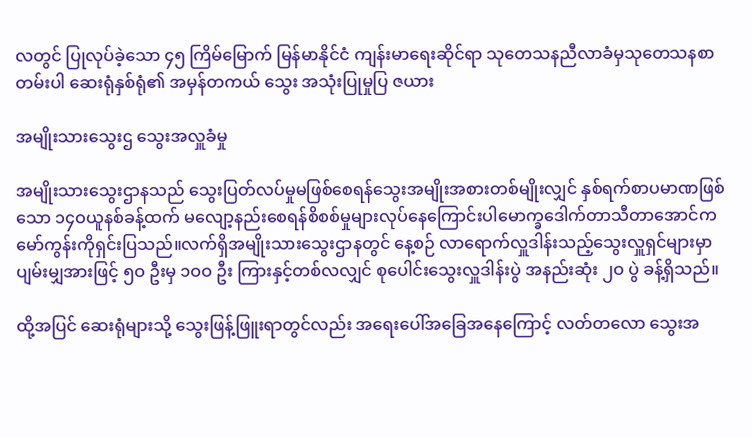လတွင် ပြုလုပ်ခဲ့သော ၄၅ ကြိမ်မြောက် မြန်မာနိုင်ငံ ကျန်းမာရေးဆိုင်ရာ သုတေသနညီလာခံမှသုတေသနစာတမ်းပါ ဆေးရုံနှစ်ရုံ၏ အမှန်တကယ် သွေး အသုံးပြုမှုပြ ဇယား

အမျိုးသားသွေးဌ သွေးအလှူခံမှု

အမျိုးသားသွေးဌာနသည် သွေးပြတ်လပ်မှုမဖြစ်စေရန်သွေးအမျိုးအစားတစ်မျိုးလျှင် နှစ်ရက်စာပမာဏဖြစ်သော ၁၄ဝယူနစ်ခန့်ထက် မလျော့နည်းစေရန်စိစစ်မှုများလုပ်နေကြောင်းပါမောက္ခဒေါက်တာသီတာအောင်ကမော်ကွန်းကိုရှင်းပြသည်။လက်ရှိအမျိုးသားသွေးဌာနတွင် နေ့စဉ် လာရောက်လှူဒါန်းသည့်သွေးလှူရှင်များမှာ ပျမ်းမျှအားဖြင့် ၅ဝ ဦးမှ ၁ဝဝ ဦး ကြားနှင့်တစ်လလျှင် စုပေါင်းသွေးလှူဒါန်းပွဲ အနည်းဆုံး ၂ဝ ပွဲ ခန့်ရှိသည်။

ထို့အပြင် ဆေးရုံများသို့ သွေးဖြန့်ဖြူးရာတွင်လည်း အရေးပေါ်အခြေအနေကြောင့် လတ်တလော သွေးအ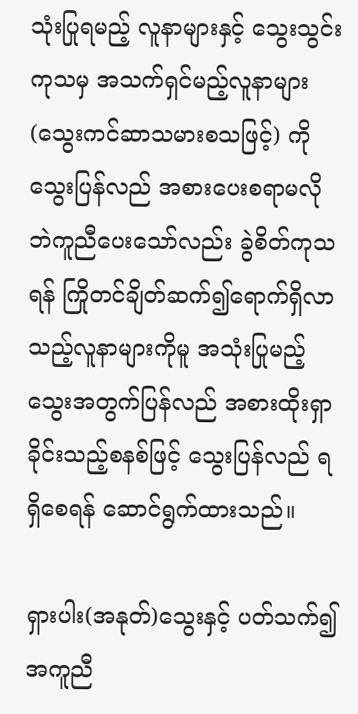သုံးပြုရမည့် လူနာများနှင့် သွေးသွင်းကုသမှ အသက်ရှင်မည့်လူနာများ (သွေးကင်ဆာသမားစသဖြင့်) ကို သွေးပြန်လည် အစားပေးစရာမလိုဘဲကူညီပေးသော်လည်း ခွဲစိတ်ကုသရန် ကြိုတင်ချိတ်ဆက်၍ရောက်ရှိလာသည့်လူနာများကိုမူ အသုံးပြုမည့် သွေးအတွက်ပြန်လည် အစားထိုးရှာခိုင်းသည့်စနစ်ဖြင့် သွေးပြန်လည် ရရှိစေရန် ဆောင်ရွက်ထားသည်။

ရှားပါး(အနုတ်)သွေးနှင့် ပတ်သက်၍အကူညီ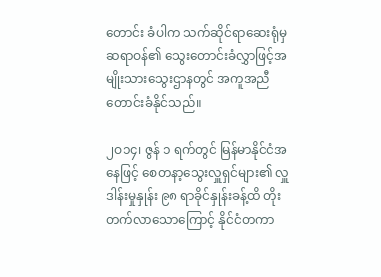တောင်း ခံပါက သက်ဆိုင်ရာဆေးရုံမှ ဆရာဝန်၏ သွေးတောင်းခံလွှာဖြင့်အမျိုးသားသွေးဌာနတွင် အကူအညီတောင်းခံနိုင်သည်။

၂ဝ၁၄၊ ဇွန် ၁ ရက်တွင် မြန်မာနိုင်ငံအနေဖြင့် စေတနာ့သွေးလှူရှင်များ၏ လှူဒါန်းမှုနှုန်း ၉၈ ရာခိုင်နှုန်းခန့်ထိ တိုးတက်လာသောကြောင့် နိုင်ငံတကာ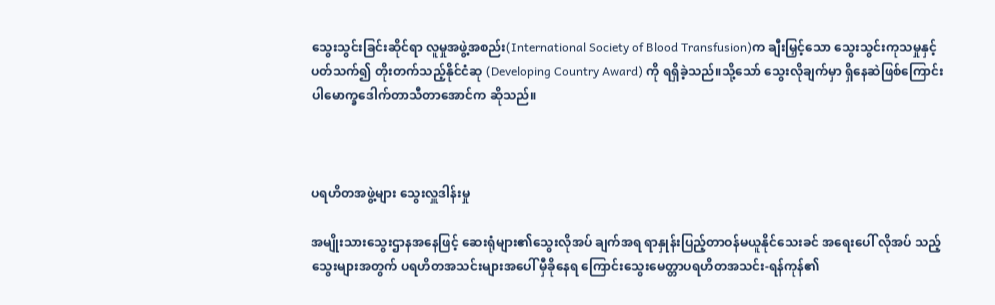သွေးသွင်းခြင်းဆိုင်ရာ လူမှုအဖွဲ့အစည်း(International Society of Blood Transfusion)က ချီးမြှင့်သော သွေးသွင်းကုသမှုနှင့် ပတ်သက်၍ တိုးတက်သည့်နိုင်ငံဆု (Developing Country Award) ကို ရရှိခဲ့သည်။သို့သော် သွေးလိုချက်မှာ ရှိနေဆဲဖြစ်ကြောင်း ပါမောက္ခဒေါက်တာသီတာအောင်က ဆိုသည်။



ပရဟိတအဖွဲ့များ သွေးလှူဒါန်းမှု

အမျိုးသားသွေးဌာနအနေဖြင့် ဆေးရုံများ၏သွေးလိုအပ် ချက်အရ ရာနှုန်းပြည့်တာဝန်မယူနိုင်သေးခင် အရေးပေါ် လိုအပ် သည့်သွေးများအတွက် ပရဟိတအသင်းများအပေါ် မှီခိုနေရ ကြောင်းသွေးမေတ္တာပရဟိတအသင်း-ရန်ကုန်၏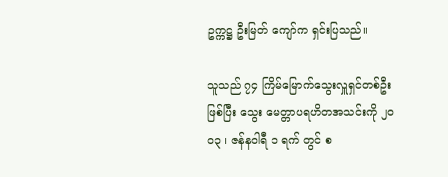ဥက္ကဋ္ဌ ဦးမြတ် ကျော်က ရှင်းပြသည်။

သူသည် ၇၄ ကြိမ်မြောက်သွေးလှူရှင်တစ်ဦးဖြစ်ပြီး သွေး မေတ္တာပရဟိတအသင်းကို ၂ဝဝ၃ ၊ ဇန်နဝါရီ ၁ ရက် တွင် စ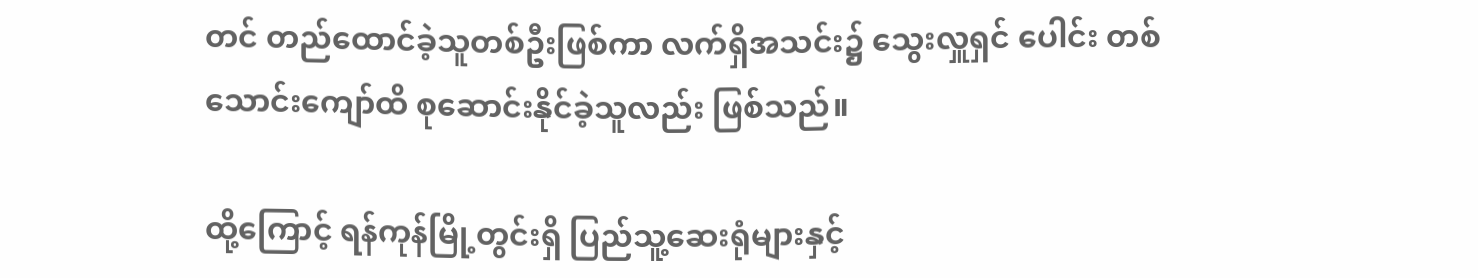တင် တည်ထောင်ခဲ့သူတစ်ဦးဖြစ်ကာ လက်ရှိအသင်း၌ သွေးလှူရှင် ပေါင်း တစ်သောင်းကျော်ထိ စုဆောင်းနိုင်ခဲ့သူလည်း ဖြစ်သည်။

ထို့ကြောင့် ရန်ကုန်မြို့တွင်းရှိ ပြည်သူ့ဆေးရုံများနှင့်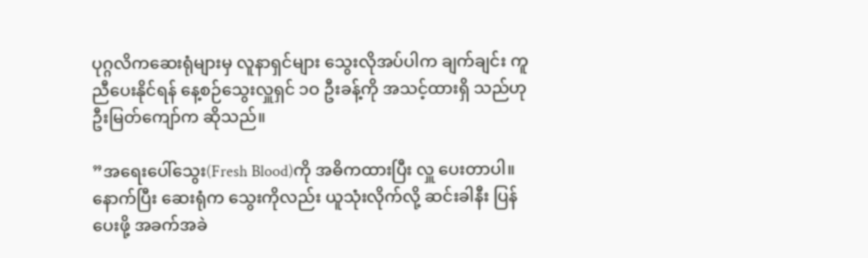ပုဂ္ဂလိကဆေးရုံများမှ လူနာရှင်များ သွေးလိုအပ်ပါက ချက်ချင်း ကူညီပေးနိုင်ရန် နေ့စဉ်သွေးလှူရှင် ၁ဝ ဦးခန့်ကို အသင့်ထားရှိ သည်ဟု ဦးမြတ်ကျော်က ဆိုသည်။

”အရေးပေါ်သွေး(Fresh Blood)ကို အဓိကထားပြီး လှူ ပေးတာပါ။ နောက်ပြီး ဆေးရုံက သွေးကိုလည်း ယူသုံးလိုက်လို့ ဆင်းခါနီး ပြန်ပေးဖို့ အခက်အခဲ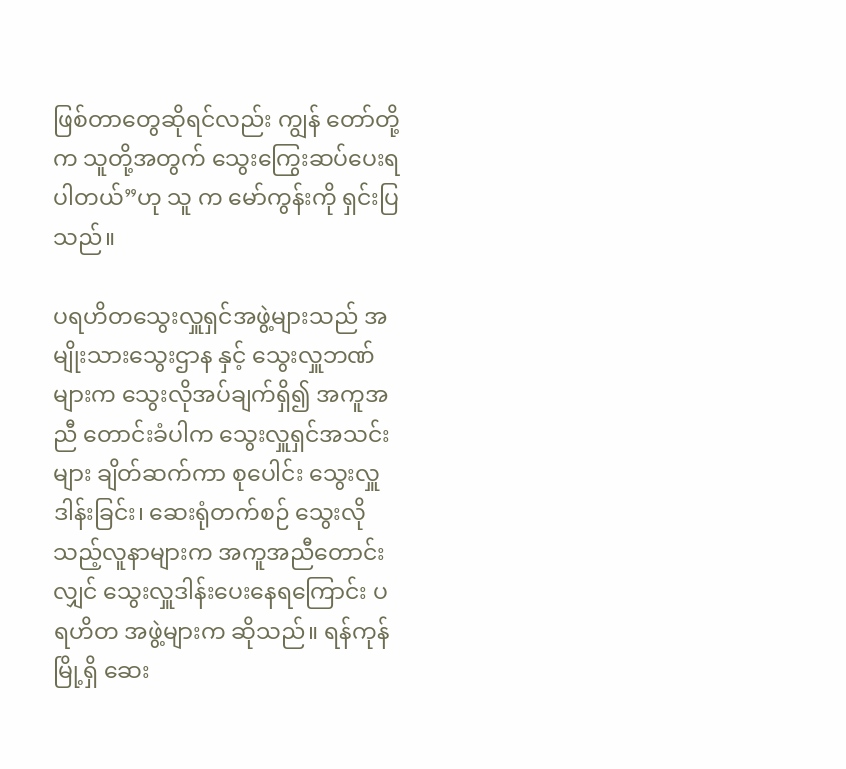ဖြစ်တာတွေဆိုရင်လည်း ကျွန် တော်တို့က သူတို့အတွက် သွေးကြွေးဆပ်ပေးရပါတယ်”ဟု သူ က မော်ကွန်းကို ရှင်းပြသည်။

ပရဟိတသွေးလှူရှင်အဖွဲ့များသည် အမျိုးသားသွေးဌာန နှင့် သွေးလှူဘဏ်များက သွေးလိုအပ်ချက်ရှိ၍ အကူအညီ တောင်းခံပါက သွေးလှူရှင်အသင်းများ ချိတ်ဆက်ကာ စုပေါင်း သွေးလှူဒါန်းခြင်း၊ ဆေးရုံတက်စဉ် သွေးလိုသည့်လူနာများက အကူအညီတောင်းလျှင် သွေးလှူဒါန်းပေးနေရကြောင်း ပရဟိတ အဖွဲ့များက ဆိုသည်။ ရန်ကုန်မြို့ရှိ ဆေး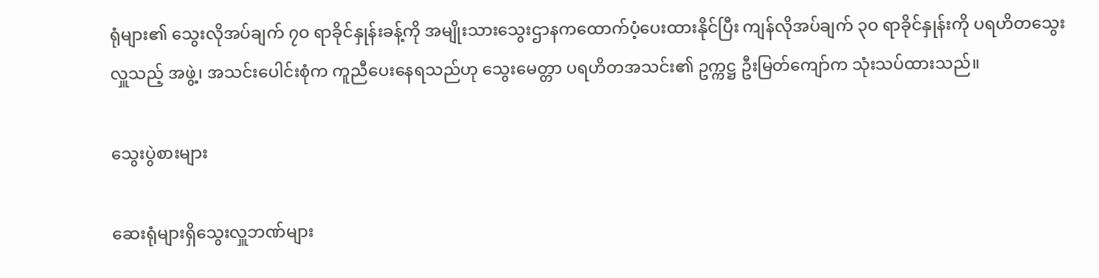ရုံများ၏ သွေးလိုအပ်ချက် ၇ဝ ရာခိုင်နှုန်းခန့်ကို အမျိုးသားသွေးဌာနကထောက်ပံ့ပေးထားနိုင်ပြီး ကျန်လိုအပ်ချက် ၃ဝ ရာခိုင်နှုန်းကို ပရဟိတသွေးလှူသည့် အဖွဲ့၊ အသင်းပေါင်းစုံက ကူညီပေးနေရသည်ဟု သွေးမေတ္တာ ပရဟိတအသင်း၏ ဥက္ကဋ္ဌ ဦးမြတ်ကျော်က သုံးသပ်ထားသည်။

သွေးပွဲစားများ

ဆေးရုံများရှိသွေးလှူဘဏ်များ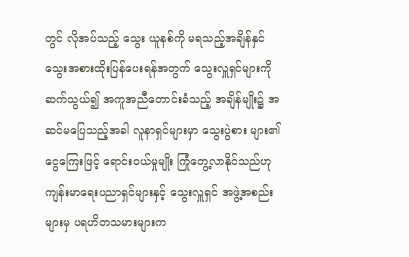တွင် လိုအပ်သည့် သွေး ယူနစ်ကို မရသည့်အချိန်နှင် သွေးအစားထိုးပြန်ပေးရန်အတွက် သွေးလှူရှင်များကိုဆက်သွယ်၍ အကူအညီတောင်းခံသည့် အချိန်မျိုး၌ အဆင်မပြေသည့်အခါ လူနာရှင်များမှာ သွေးပွဲစား များ၏ ငွေကြေးဖြင့် ရောင်းဝယ်မှုမျိုး ကြုံတွေ့လာနိုင်သည်ဟုကျန်းမာရေးပညာရှင်များနှင့် သွေးလှူရှင် အဖွဲ့အစည်းများမှ ပရဟိတသမားများက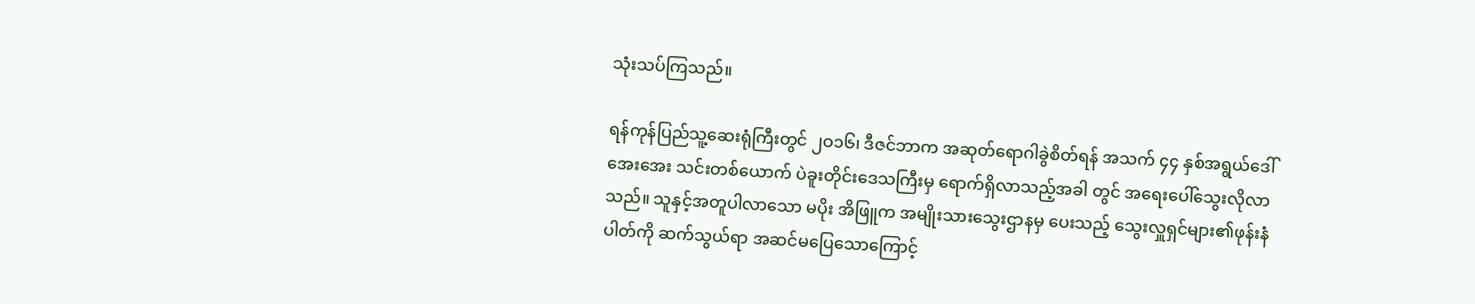သုံးသပ်ကြသည်။

ရန်ကုန်ပြည်သူ့ဆေးရုံကြီးတွင် ၂ဝ၁၆၊ ဒီဇင်ဘာက အဆုတ်ရောဂါခွဲစိတ်ရန် အသက် ၄၄ နှစ်အရွယ်ဒေါ်အေးအေး သင်းတစ်ယောက် ပဲခူးတိုင်းဒေသကြီးမှ ရောက်ရှိလာသည့်အခါ တွင် အရေးပေါ်သွေးလိုလာသည်။ သူနှင့်အတူပါလာသော မပိုး အိဖြူက အမျိုးသားသွေးဌာနမှ ပေးသည့် သွေးလှူရှင်များ၏ဖုန်းနံပါတ်ကို ဆက်သွယ်ရာ အဆင်မပြေသောကြောင့်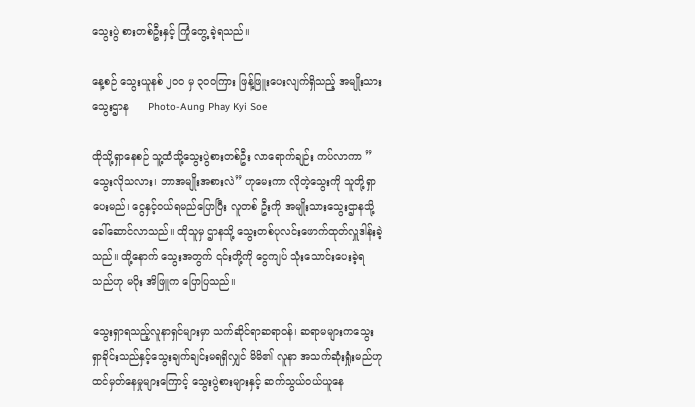သွေးပွဲ စားတစ်ဦးနှင့် ကြုံတွေ့ ခဲ့ရသည်။

နေ့စဉ် သွေးယူနစ် ၂၀၀ မှ ၃၀၀ကြား ဖြန့်ဖြူးပေးလျက်ရှိသည့် အမျိုးသားသွေးဌာန      Photo-Aung Phay Kyi Soe

ထိုသို့ရှာနေစဉ် သူ့ထံသို့သွေးပွဲစားတစ်ဦး လာရောက်ချဉ်း ကပ်လာကာ ”သွေးလိုသလား၊ ဘာအမျိုးအစားလဲ” ဟုမေးကာ လိုတဲ့သွေးကို သူတို့ရှာပေးမည်၊ ငွေနှင့်ဝယ်ရမည်ပြောပြီး လူတစ် ဦးကို အမျိုးသားသွေးဌာနသို့ခေါ်ဆောင်လာသည်။ ထိုသူမှ ဌာနသို့ သွေးတစ်ပုလင်းဖောက်ထုတ်လှူဒါန်းခဲ့သည်။ ထို့နောက် သွေးအတွက် ၎င်းတို့ကို ငွေကျပ် သုံးသောင်းပေးခဲ့ရသည်ဟု မပိုး အိဖြူက ပြောပြသည်။

သွေးရှာရသည့်လူနာရှင်များမှာ သက်ဆိုင်ရာဆရာဝန်၊ ဆရာမများကသွေးရှာခိုင်းသည်နှင့်သွေးချက်ချင်းမရရှိလျှင် မိမိ၏ လူနာ အသက်ဆုံးရှုံးမည်ဟု ထင်မှတ်နေမှုများကြောင့် သွေးပွဲစားများနှင့် ဆက်သွယ်ဝယ်ယူနေ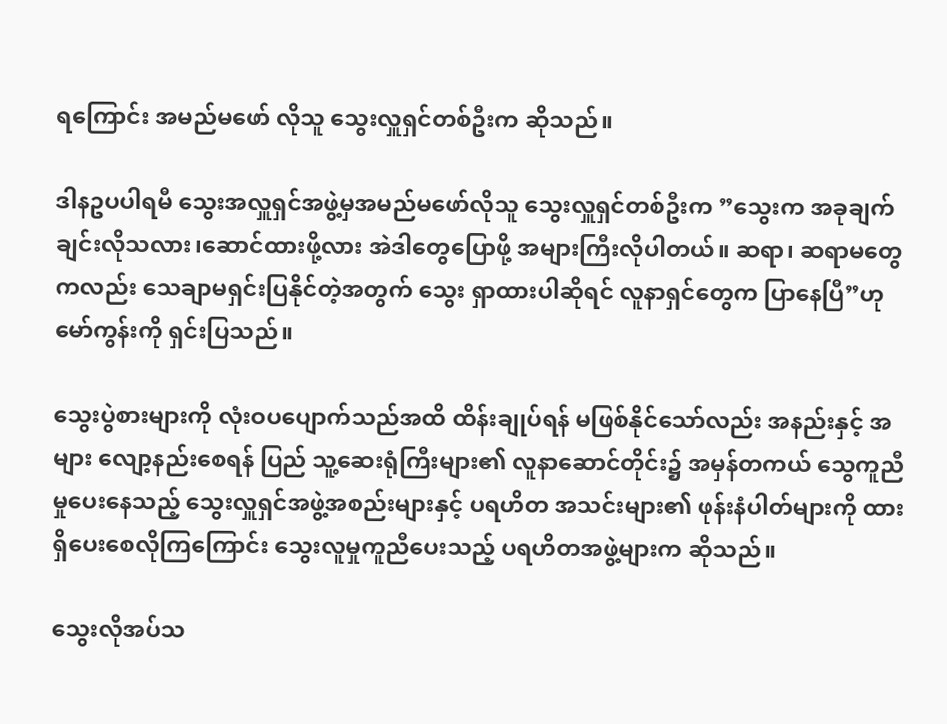ရကြောင်း အမည်မဖော် လိုသူ သွေးလှူရှင်တစ်ဦးက ဆိုသည်။

ဒါနဥပပါရမီ သွေးအလှူရှင်အဖွဲ့မှအမည်မဖော်လိုသူ သွေးလှူရှင်တစ်ဦးက ”သွေးက အခုချက်ချင်းလိုသလား၊ဆောင်ထားဖို့လား အဲဒါတွေပြောဖို့ အများကြီးလိုပါတယ်။ ဆရာ၊ ဆရာမတွေကလည်း သေချာမရှင်းပြနိုင်တဲ့အတွက် သွေး ရှာထားပါဆိုရင် လူနာရှင်တွေက ပြာနေပြီ”ဟု မော်ကွန်းကို ရှင်းပြသည်။

သွေးပွဲစားများကို လုံးဝပပျောက်သည်အထိ ထိန်းချုပ်ရန် မဖြစ်နိုင်သော်လည်း အနည်းနှင့် အများ လျော့နည်းစေရန် ပြည် သူ့ဆေးရုံကြီးများ၏ လူနာဆောင်တိုင်း၌ အမှန်တကယ် သွေကူညီမှုပေးနေသည့် သွေးလှူရှင်အဖွဲ့အစည်းများနှင့် ပရဟိတ အသင်းများ၏ ဖုန်းနံပါတ်များကို ထားရှိပေးစေလိုကြကြောင်း သွေးလူမှုကူညီပေးသည့် ပရဟိတအဖွဲ့များက ဆိုသည်။

သွေးလိုအပ်သ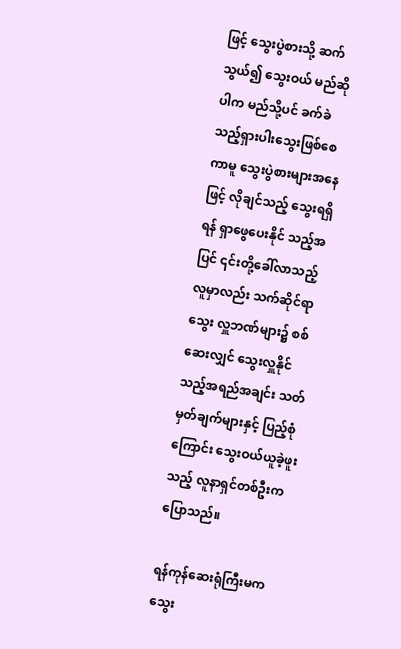ဖြင့် သွေးပွဲစားသို့ ဆက်သွယ်၍ သွေးဝယ် မည်ဆိုပါက မည်သို့ပင် ခက်ခဲသည့်ရှားပါးသွေးဖြစ်စေကာမူ သွေးပွဲစားများအနေဖြင့် လိုချင်သည့် သွေးရရှိရန် ရှာဖွေပေးနိုင် သည့်အပြင် ၎င်းတို့ခေါ်လာသည့်လူမှာလည်း သက်ဆိုင်ရာ သွေး လှူဘဏ်များ၌ စစ်ဆေးလျှင် သွေးလှူနိုင်သည့်အရည်အချင်း သတ်မှတ်ချက်များနှင့် ပြည့်စုံကြောင်း သွေးဝယ်ယူခဲ့ဖူးသည့် လူနာရှင်တစ်ဦးက ပြောသည်။

ရန်ကုန်ဆေးရုံကြီးမက သွေး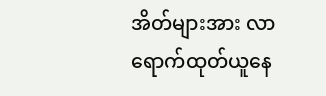အိတ်များအား လာရောက်ထုတ်ယူနေ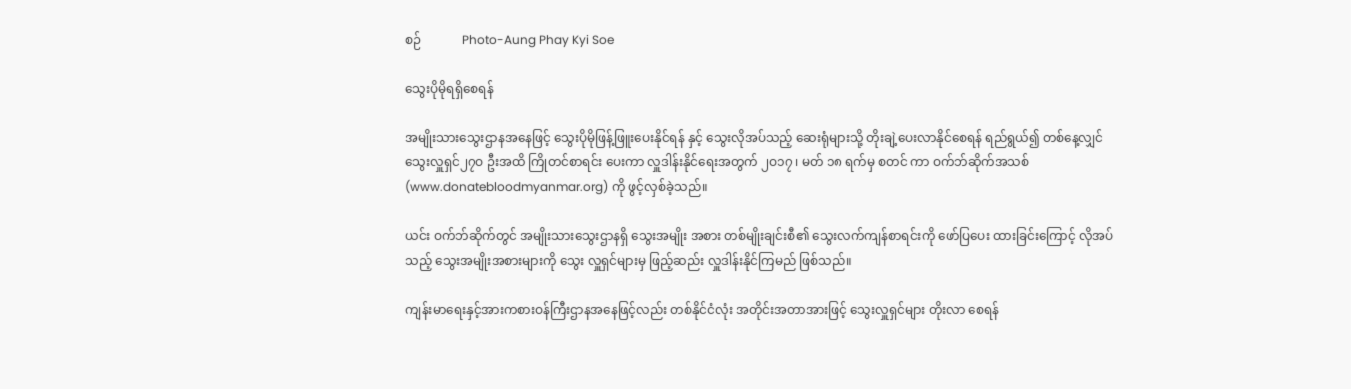စဉ်             Photo-Aung Phay Kyi Soe

သွေးပိုမိုရရှိစေရန်

အမျိုးသားသွေးဌာနအနေဖြင့် သွေးပိုမိုဖြန့်ဖြူးပေးနိုင်ရန် နှင့် သွေးလိုအပ်သည့် ဆေးရုံများသို့ တိုးချဲ့ပေးလာနိုင်စေရန် ရည်ရွယ်၍ တစ်နေ့လျှင် သွေးလှူရှင်၂၇ဝ ဦးအထိ ကြိုတင်စာရင်း ပေးကာ လှူဒါန်းနိုင်ရေးအတွက် ၂ဝ၁၇ ၊ မတ် ၁၈ ရက်မှ စတင် ကာ ဝက်ဘ်ဆိုက်အသစ် (www.donatebloodmyanmar.org) ကို ဖွင့်လှစ်ခဲ့သည်။

ယင်း ဝက်ဘ်ဆိုက်တွင် အမျိုးသားသွေးဌာနရှိ သွေးအမျိုး အစား တစ်မျိုးချင်းစီ၏ သွေးလက်ကျန်စာရင်းကို ဖော်ပြပေး ထားခြင်းကြောင့် လိုအပ်သည့် သွေးအမျိုးအစားများကို သွေး လှူရှင်များမှ ဖြည့်ဆည်း လှူဒါန်းနိုင်ကြမည် ဖြစ်သည်။

ကျန်းမာရေးနှင့်အားကစားဝန်ကြီးဌာနအနေဖြင့်လည်း တစ်နိုင်ငံလုံး အတိုင်းအတာအားဖြင့် သွေးလှူရှင်များ တိုးလာ စေရန်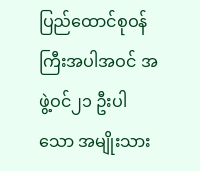ပြည်ထောင်စုဝန်ကြီးအပါအဝင် အဖွဲ့ဝင်၂၁ ဦးပါသော အမျိုးသား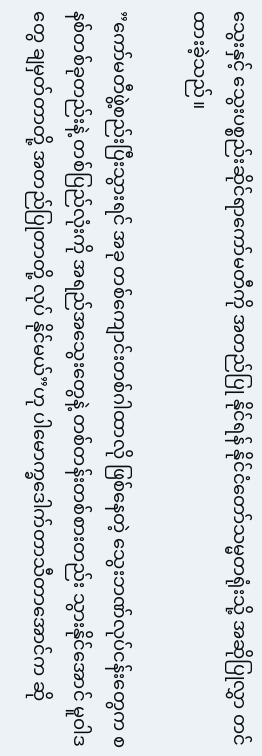သွေးနှင့် သွေးပစ္စည်းဆိုင်ရာကော်မတီကို အတည်ပြု နိုင်ရန် နိုင်ငံတော်သမ္မတရုံးသို့ အဆိုပြုလွှာ တင်ထားခဲ့သည်။

”ကော်မတီဖွဲ့စည်းပြီးသွားရင် အခု တစ်ကျောင်းတစ်ဂါထာလို ဖြစ်နေတဲ့ သွေးဘဏ်လုပ်ငန်းတွေက စနစ်တစ်ခုတည်းနဲ့ တစ်ပြည်လုံးကို အရည်အသွေးတွေနဲ့ တစ်တန်းတစ်စားတည်း သွားနိုင်အောင် မူဝါဒတွေ ချမှတ်တာတို့ အတည်ပြုတာတို့ လုပ် နိုင်မယ်”ဟု ပါမောက္ခဒေါက်တာသီတာအောင်က ဆို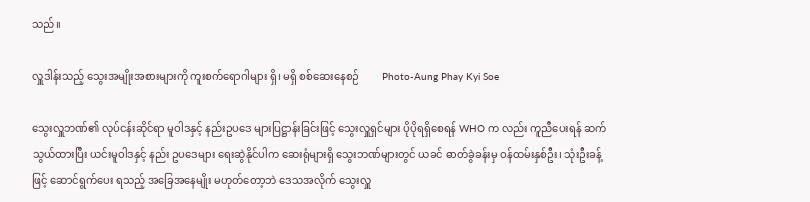သည်။

လှူဒါန်းသည့် သွေးအမျိုးအစားများကို ကူးစက်ရောဂါများ ရှိ၊ မရှိ စစ်ဆေးနေစဉ်         Photo-Aung Phay Kyi Soe

သွေးလှူဘဏ်၏ လုပ်ငန်းဆိုင်ရာ မူဝါဒနှင့် နည်းဥပဒေ များပြဋ္ဌာန်းခြင်းဖြင့် သွေးလှူရှင်များ ပိုပိုရရှိစေရန် WHO က လည်း ကူညီပေးရန် ဆက်သွယ်ထားပြီး ယင်းမူဝါဒနှင့် နည်း ဥပဒေများ ရေးဆွဲနိုင်ပါက ဆေးရုံများရှိ သွေးဘဏ်များတွင် ယခင် ဓာတ်ခွဲခန်းမှ ဝန်ထမ်းနှစ်ဦး၊ သုံးဦးခန့်ဖြင့် ဆောင်ရွက်ပေး ရသည့် အခြေအနေမျိုး မဟုတ်တော့ဘဲ ဒေသအလိုက် သွေးလှူ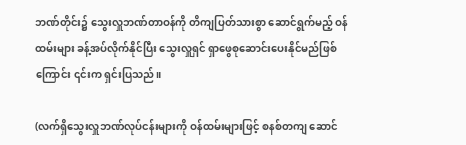ဘဏ်တိုင်း၌ သွေးလှူဘဏ်တာဝန်ကို တိကျပြတ်သားစွာ ဆောင်ရွက်မည့် ဝန်ထမ်းများ ခန့်အပ်လိုက်နိုင်ပြီး သွေးလှူရှင် ရှာဖွေစုဆောင်းပေးနိုင်မည်ဖြစ်ကြောင်း ၎င်းက ရှင်းပြသည်။

(လက်ရှိသွေးလှူဘဏ်လုပ်ငန်းများကို ဝန်ထမ်းများဖြင့် စနစ်တကျ ဆောင်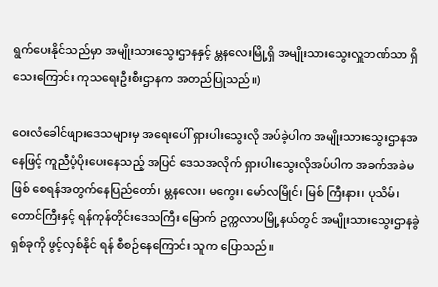ရွက်ပေးနိုင်သည်မှာ အမျိုးသားသွေးဌာနနှင့် မ္တနလေးမြို့ရှိ အမျိုးသားသွေးလှူဘဏ်သာ ရှိသေးကြောင်း ကုသရေးဦးစီးဌာနက အတည်ပြုသည်။)

ဝေးလံခေါင်ဖျားဒေသများမှ အရေးပေါ် ရှားပါးသွေးလို အပ်ခဲ့ပါက အမျိုးသားသွေးဌာနအနေဖြင့် ကူညီပံ့ပိုးပေးနေသည့် အပြင် ဒေသအလိုက် ရှားပါးသွေးလိုအပ်ပါက အခက်အခဲမဖြစ် စေရန်အတွက်နေပြည်တော်၊ မ္တနလေး၊ မကွေး၊ မော်လမြိုင်၊ မြစ် ကြီးနား၊ ပုသိမ်၊ တောင်ကြီးနှင့် ရန်ကုန်တိုင်းဒေသကြီး မြောက် ဥက္ကလာပမြို့နယ်တွင် အမျိုးသားသွေးဌာနခွဲရှစ်ခုကို ဖွင့်လှစ်နိုင် ရန် စီစဉ်နေကြောင်း သူက ပြောသည်။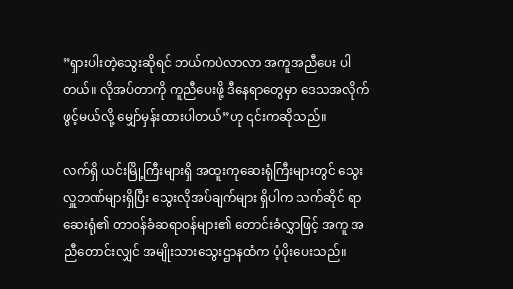”ရှားပါးတဲ့သွေးဆိုရင် ဘယ်ကပဲလာလာ အကူအညီပေး ပါတယ်။ လိုအပ်တာကို ကူညီပေးဖို့ ဒီနေရာတွေမှာ ဒေသအလိုက် ဖွင့်မယ်လို့ မျှော်မှန်းထားပါတယ်”ဟု ၎င်းကဆိုသည်။

လက်ရှိ ယင်းမြို့ကြီးများရှိ အထူးကုဆေးရုံကြီးများတွင် သွေးလှူဘဏ်များရှိပြီး သွေးလိုအပ်ချက်များ ရှိပါက သက်ဆိုင် ရာ ဆေးရုံ၏ တာဝန်ခံဆရာဝန်များ၏ တောင်းခံလွှာဖြင့် အကူ အညီတောင်းလျှင် အမျိုးသားသွေးဌာနထံက ပံ့ပိုးပေးသည်။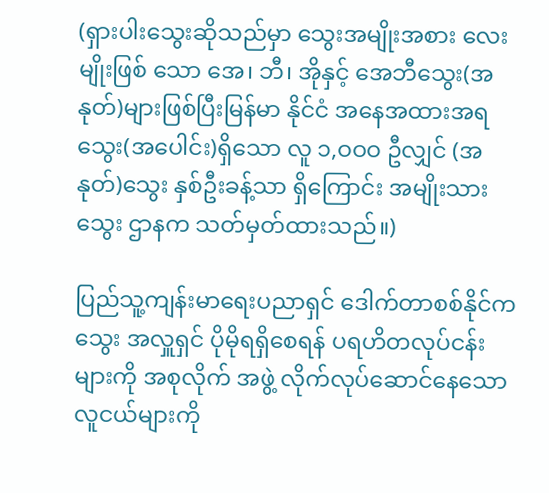(ရှားပါးသွေးဆိုသည်မှာ သွေးအမျိုးအစား လေးမျိုးဖြစ် သော အေ၊ ဘီ၊ အိုနှင့် အေဘီသွေး(အနုတ်)များဖြစ်ပြီးမြန်မာ နိုင်ငံ အနေအထားအရ သွေး(အပေါင်း)ရှိသော လူ ၁,ဝဝဝ ဦလျှင် (အနုတ်)သွေး နှစ်ဦးခန့်သာ ရှိကြောင်း အမျိုးသား သွေး ဌာနက သတ်မှတ်ထားသည်။)

ပြည်သူ့ကျန်းမာရေးပညာရှင် ဒေါက်တာစစ်နိုင်က သွေး အလှူရှင် ပိုမိုရရှိစေရန် ပရဟိတလုပ်ငန်းများကို အစုလိုက် အဖွဲ့ လိုက်လုပ်ဆောင်နေသော လူငယ်များကို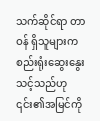သက်ဆိုင်ရာ တာဝန် ရှိသူများက စည်းရုံးဆွေးနွေးသင့်သည်ဟု ၎င်း၏အမြင်ကို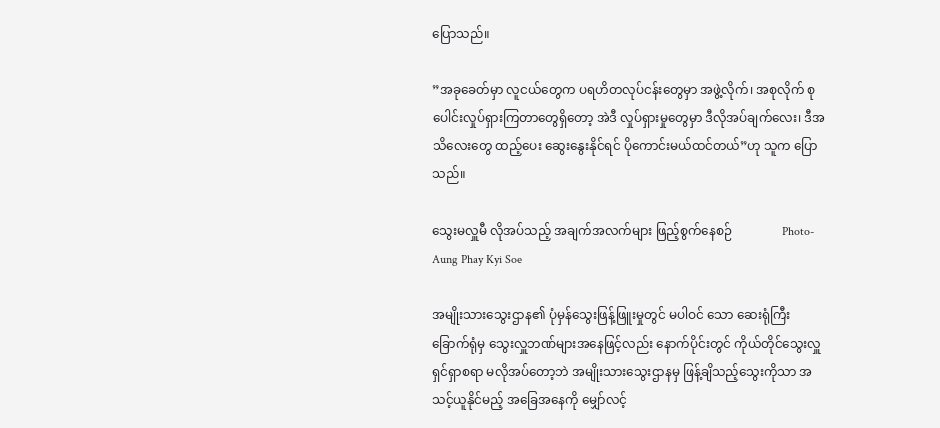ပြောသည်။

”အခုခေတ်မှာ လူငယ်တွေက ပရဟိတလုပ်ငန်းတွေမှာ အဖွဲ့လိုက်၊ အစုလိုက် စုပေါင်းလှုပ်ရှားကြတာတွေရှိတော့ အဲဒီ လှုပ်ရှားမှုတွေမှာ ဒီလိုအပ်ချက်လေး၊ ဒီအသိလေးတွေ ထည့်ပေး ဆွေးနွေးနိုင်ရင် ပိုကောင်းမယ်ထင်တယ်”ဟု သူက ပြောသည်။

သွေးမလှူမီ လိုအပ်သည့် အချက်အလက်များ ဖြည့်စွက်နေစဉ်                Photo-Aung Phay Kyi Soe

အမျိုးသားသွေးဌာန၏ ပုံမှန်သွေးဖြန့်ဖြူးမှုတွင် မပါဝင် သော ဆေးရုံကြီး ခြောက်ရုံမှ သွေးလှူဘဏ်များအနေဖြင့်လည်း နောက်ပိုင်းတွင် ကိုယ်တိုင်သွေးလှူရှင်ရှာစရာ မလိုအပ်တော့ဘဲ အမျိုးသားသွေးဌာနမှ ဖြန့်ချိသည့်သွေးကိုသာ အသင့်ယူနိုင်မည့် အခြေအနေကို မျှော်လင့်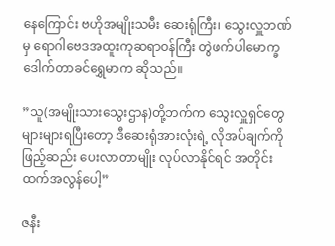နေကြောင်း ဗဟိုအမျိုးသမီး ဆေးရုံကြီး၊ သွေးလှူဘဏ်မှ ရောဂါဗေဒအထူးကုဆရာဝန်ကြီး တွဲဖက်ပါမောက္ခ ဒေါက်တာခင်ရွှေမာက ဆိုသည်။

”သူ(အမျိုးသားသွေးဌာန)တို့ဘက်က သွေးလှူရှင်တွေ များများရပြီးတော့ ဒီဆေးရုံအားလုံးရဲ့ လိုအပ်ချက်ကို ဖြည့်ဆည်း ပေးလာတာမျိုး လုပ်လာနိုင်ရင် အတိုင်းထက်အလွန်ပေါ့”

ဇနီး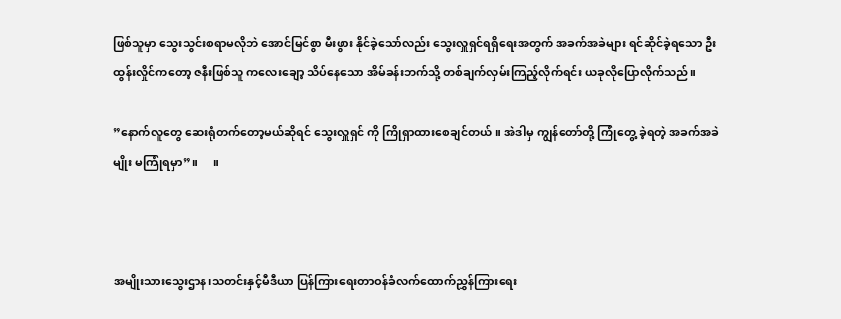ဖြစ်သူမှာ သွေးသွင်းစရာမလိုဘဲ အောင်မြင်စွာ မီးဖွား နိုင်ခဲ့သော်လည်း သွေးလှူရှင်ရရှိရေးအတွက် အခက်အခဲများ ရင်ဆိုင်ခဲ့ရသော ဦးထွန်းလှိုင်ကတော့ ဇနီးဖြစ်သူ ကလေးချော့ သိပ်နေသော အိမ်ခန်းဘက်သို့ တစ်ချက်လှမ်းကြည့်လိုက်ရင်း ယခုလိုပြောလိုက်သည်။

”နောက်လူတွေ ဆေးရုံတက်တော့မယ်ဆိုရင် သွေးလှူရှင် ကို ကြိုရှာထားစေချင်တယ်။ အဲဒါမှ ကျွန်တော်တို့ ကြုံတွေ့ ခဲ့ရတဲ့ အခက်အခဲမျိုး မကြုံရမှာ”။     ။



အမျိုးသားသွေးဌာန၊သတင်းနှင့်မီဒီယာ ပြန်ကြားရေးတာဝန်ခံလက်ထောက်ညွှန်ကြားရေး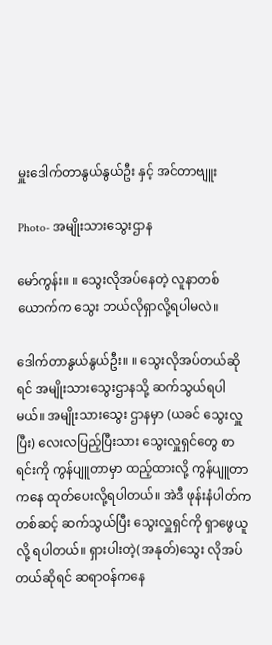မှူးဒေါက်တာနွယ်နွယ်ဦး နှင့် အင်တာဗျူး

Photo- အမျိုးသားသွေးဌာန

မော်ကွန်း။ ။ သွေးလိုအပ်နေတဲ့ လူနာတစ်ယောက်က သွေး ဘယ်လိုရှာလို့ရပါမလဲ။

ဒေါက်တာနွယ်နွယ်ဦး။ ။ သွေးလိုအပ်တယ်ဆိုရင် အမျိုးသားသွေးဌာနသို့ ဆက်သွယ်ရပါမယ်။ အမျိုးသားသွေး ဌာနမှာ (ယခင် သွေးလှူပြီး) လေးလပြည့်ပြီးသား သွေးလှူရှင်တွေ စာရင်းကို ကွန်ပျူတာမှာ ထည့်ထားလို့ ကွန်ပျူတာကနေ ထုတ်ပေးလို့ရပါတယ်။ အဲဒီ ဖုန်းနံပါတ်ကတစ်ဆင့် ဆက်သွယ်ပြီး သွေးလှူရှင်ကို ရှာဖွေယူလို့ ရပါတယ်။ ရှားပါးတဲ့(အနုတ်)သွေး လိုအပ်တယ်ဆိုရင် ဆရာဝန်ကနေ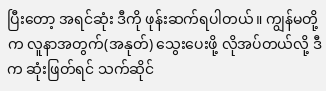ပြီးတော့ အရင်ဆုံး ဒီကို ဖုန်းဆက်ရပါတယ်။ ကျွန်မတို့က လူနာအတွက်(အနုတ်) သွေးပေးဖို့ လိုအပ်တယ်လို့ ဒီက ဆုံးဖြတ်ရင် သက်ဆိုင်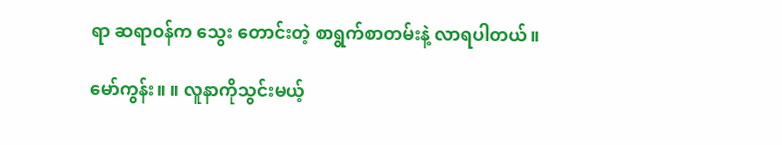ရာ ဆရာဝန်က သွေး တောင်းတဲ့ စာရွက်စာတမ်းနဲ့ လာရပါတယ်။

မော်ကွန်း။ ။ လူနာကိုသွင်းမယ့်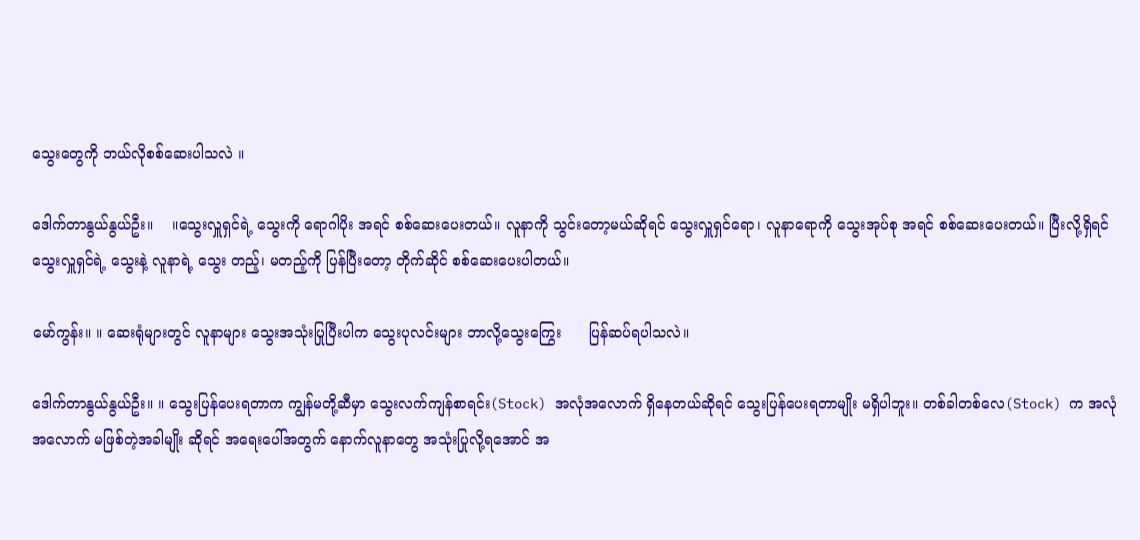သွေးတွေကို ဘယ်လိုစစ်ဆေးပါသလဲ ။

ဒေါက်တာနွယ်နွယ်ဦး။    ။သွေးလှူရှင်ရဲ့ သွေးကို ရောဂါပိုး အရင် စစ်ဆေးပေးတယ်။ လူနာကို သွင်းတော့မယ်ဆိုရင် သွေးလှူရှင်ရော၊ လူနာရောကို သွေးအုပ်စု အရင် စစ်ဆေးပေးတယ်။ ပြီးလို့ရှိရင် သွေးလှူရှင်ရဲ့ သွေးနဲ့ လူနာရဲ့ သွေး တည့်၊ မတည့်ကို ပြန်ပြီးတော့ တိုက်ဆိုင် စစ်ဆေးပေးပါတယ်။

မော်ကွန်း။ ။ ဆေးရုံများတွင် လူနာများ သွေးအသုံးပြုပြီးပါက သွေးပုလင်းများ ဘာလို့သွေးကြွေး      ပြန်ဆပ်ရပါသလဲ။

ဒေါက်တာနွယ်နွယ်ဦး။ ။ သွေးပြန်ပေးရတာက ကျွန်မတို့ဆီမှာ သွေးလက်ကျန်စာရင်း(Stock) အလုံအလောက် ရှိနေတယ်ဆိုရင် သွေးပြန်ပေးရတာမျိုး မရှိပါဘူး။ တစ်ခါတစ်လေ(Stock) က အလုံအလောက် မဖြစ်တဲ့အခါမျိုး ဆိုရင် အရေးပေါ်အတွက် နောက်လူနာတွေ အသုံးပြုလို့ရအောင် အ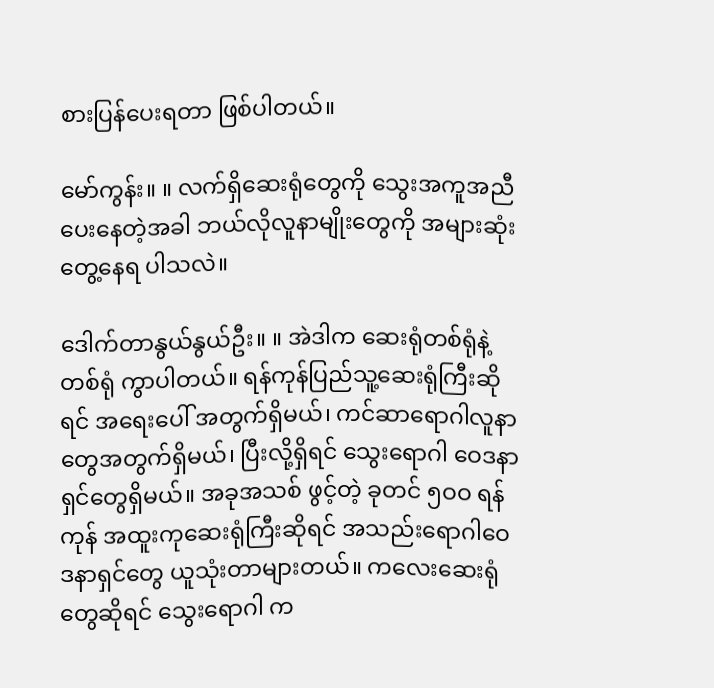စားပြန်ပေးရတာ ဖြစ်ပါတယ်။

မော်ကွန်း။ ။ လက်ရှိဆေးရုံတွေကို သွေးအကူအညီပေးနေတဲ့အခါ ဘယ်လိုလူနာမျိုးတွေကို အများဆုံး တွေ့နေရ ပါသလဲ။

ဒေါက်တာနွယ်နွယ်ဦး။ ။ အဲဒါက ဆေးရုံတစ်ရုံနဲ့ တစ်ရုံ ကွာပါတယ်။ ရန်ကုန်ပြည်သူ့ဆေးရုံကြီးဆိုရင် အရေးပေါ် အတွက်ရှိမယ်၊ ကင်ဆာရောဂါလူနာတွေအတွက်ရှိမယ်၊ ပြီးလို့ရှိရင် သွေးရောဂါ ဝေဒနာရှင်တွေရှိမယ်။ အခုအသစ် ဖွင့်တဲ့ ခုတင် ၅ဝဝ ရန်ကုန် အထူးကုဆေးရုံကြီးဆိုရင် အသည်းရောဂါဝေဒနာရှင်တွေ ယူသုံးတာများတယ်။ ကလေးဆေးရုံတွေဆိုရင် သွေးရောဂါ က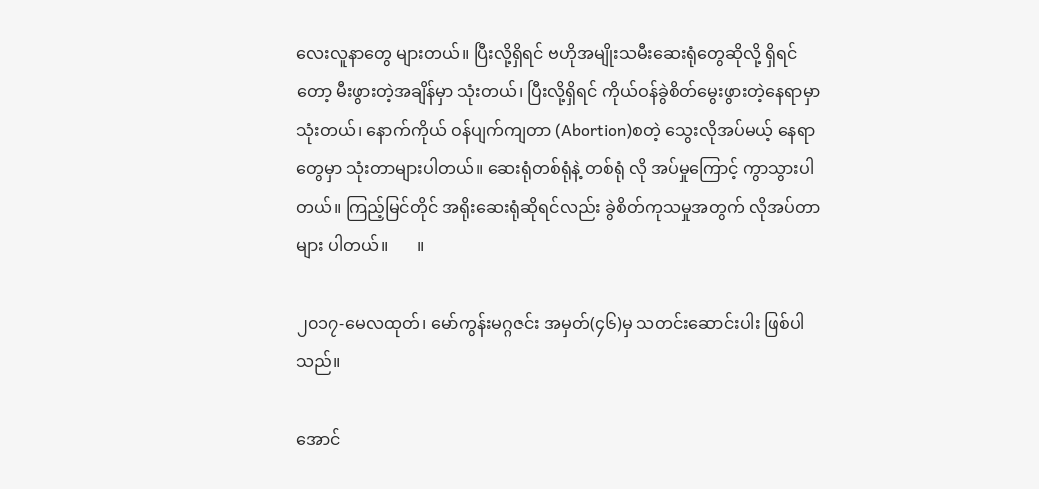လေးလူနာတွေ များတယ်။ ပြီးလို့ရှိရင် ဗဟိုအမျိုးသမီးဆေးရုံတွေဆိုလို့ ရှိရင်တော့ မီးဖွားတဲ့အချိန်မှာ သုံးတယ်၊ ပြီးလို့ရှိရင် ကိုယ်ဝန်ခွဲစိတ်မွေးဖွားတဲ့နေရာမှာ သုံးတယ်၊ နောက်ကိုယ် ဝန်ပျက်ကျတာ (Abortion)စတဲ့ သွေးလိုအပ်မယ့် နေရာတွေမှာ သုံးတာများပါတယ်။ ဆေးရုံတစ်ရုံနဲ့ တစ်ရုံ လို အပ်မှုကြောင့် ကွာသွားပါတယ်။ ကြည့်မြင်တိုင် အရိုးဆေးရုံဆိုရင်လည်း ခွဲစိတ်ကုသမှုအတွက် လိုအပ်တာများ ပါတယ်။       ။

၂၀၁၇-မေလထုတ်၊ မော်ကွန်းမဂ္ဂဇင်း အမှတ်(၄၆)မှ သတင်းဆောင်းပါး ဖြစ်ပါသည်။

အောင်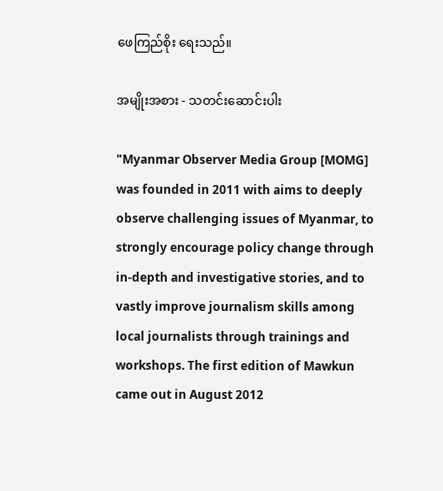ဖေကြည်စိုး ရေးသည်။

အမျိုးအစား - သတင်းဆောင်းပါး

"Myanmar Observer Media Group [MOMG] was founded in 2011 with aims to deeply observe challenging issues of Myanmar, to strongly encourage policy change through in-depth and investigative stories, and to vastly improve journalism skills among local journalists through trainings and workshops. The first edition of Mawkun came out in August 2012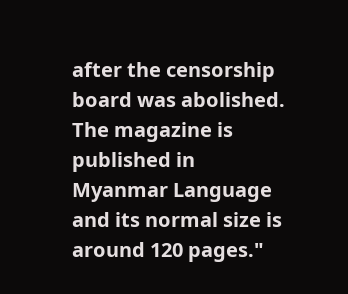after the censorship board was abolished. The magazine is published in Myanmar Language and its normal size is around 120 pages."